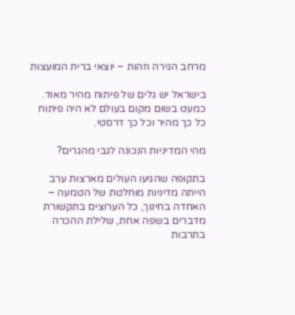מרחב הגירה וזהות – יוצאי ברית המועצות

בישראל יש גלים של פיתוח מהיר מאוד. כמעט בשום מקום בעולם לא היה פיתוח כל כך מהיר וכל כך דרסטי.

מהי המדיניות הנכונה לגבי מהגרים?

בתקופה שהגיעו העולים מארצות ערב הייתה מדיניות מוחלטת של הטמעה – האחדה בחינוך, כל הערוצים בתקשורת מדברים בשפה אחת, שלילת ההכרה בתרבות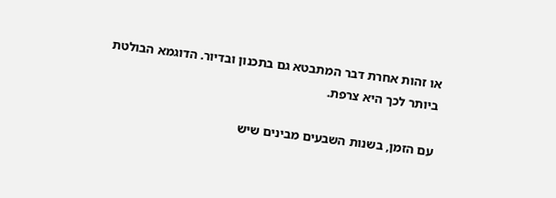או זהות אחרת דבר המתבטא גם בתכנון ובדיור. הדוגמא הבולטת ביותר לכך היא צרפת.

עם הזמן, בשנות השבעים מבינים שיש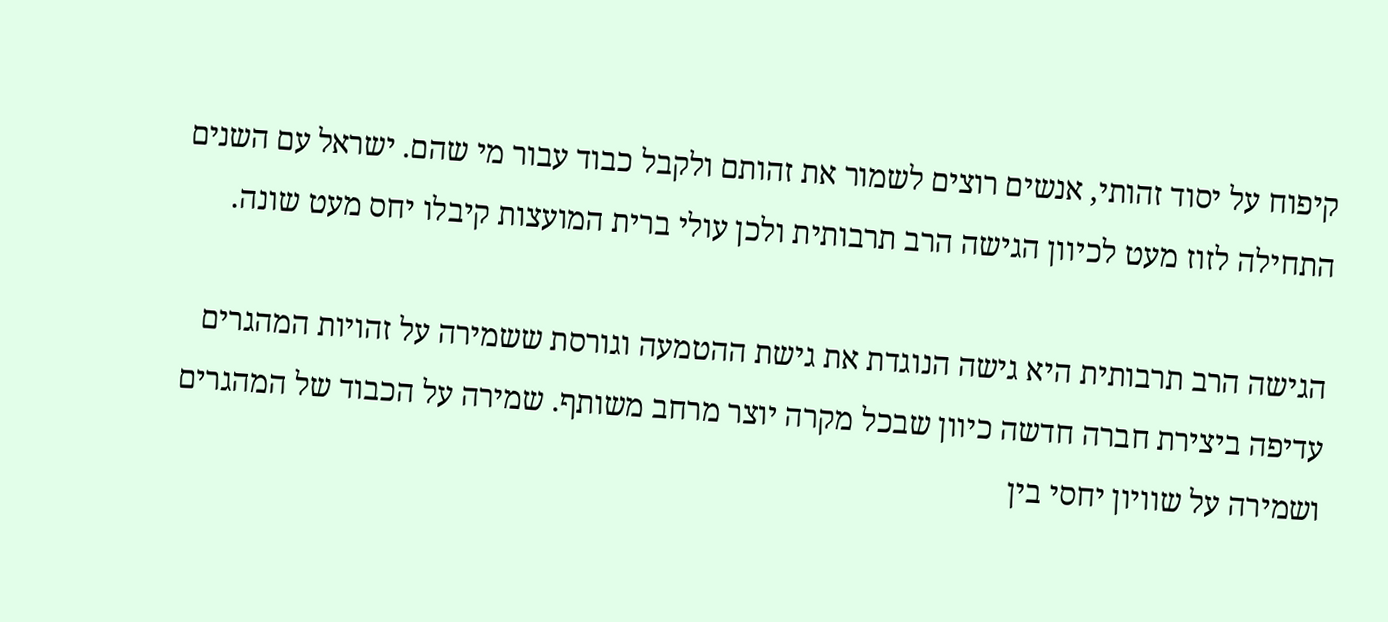קיפוח על יסוד זהותי, אנשים רוצים לשמור את זהותם ולקבל כבוד עבור מי שהם. ישראל עם השנים התחילה לזוז מעט לכיוון הגישה הרב תרבותית ולכן עולי ברית המועצות קיבלו יחס מעט שונה.

הגישה הרב תרבותית היא גישה הנוגדת את גישת ההטמעה וגורסת ששמירה על זהויות המהגרים עדיפה ביצירת חברה חדשה כיוון שבכל מקרה יוצר מרחב משותף. שמירה על הכבוד של המהגרים ושמירה על שוויון יחסי בין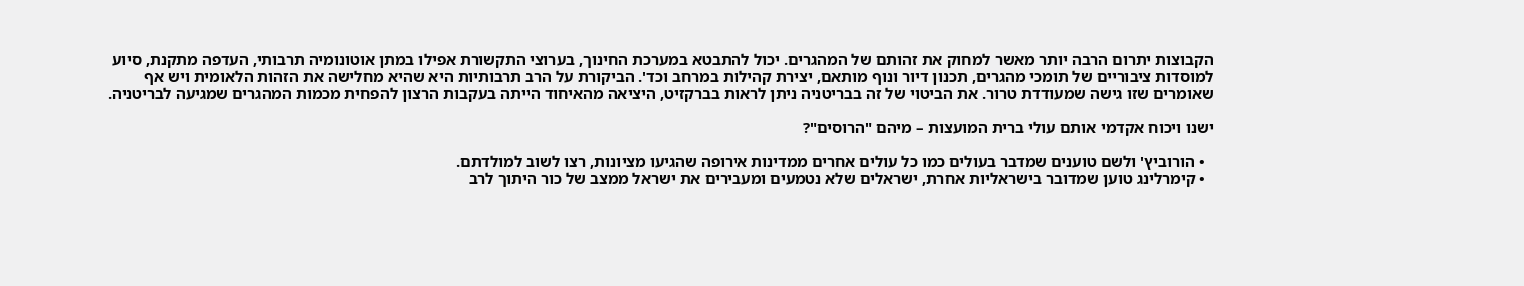הקבוצות יתרום הרבה יותר מאשר למחוק את זהותם של המהגרים. יכול להתבטא במערכת החינוך, בערוצי התקשורת אפילו במתן אוטונומיה תרבותי, העדפה מתקנת, סיוע למוסדות ציבוריים של תומכי מהגרים, תכנון דיור ונוף מותאם, יצירת קהילות במרחב וכד'. הביקורת על הרב תרבותיות היא שהיא מחלישה את הזהות הלאומית ויש אף שאומרים שזו גישה שמעודדת טרור. את הביטוי של זה בבריטניה ניתן לראות בברקזיט, היציאה מהאיחוד הייתה בעקבות הרצון להפחית מכמות המהגרים שמגיעה לבריטניה.

ישנו ויכוח אקדמי אותם עולי ברית המועצות – מיהם "הרוסים"?

  • הורוביץ' ולשם טוענים שמדבר בעולים כמו כל עולים אחרים ממדינות אירופה שהגיעו מציונות, רצו לשוב למולדתם.
  • קימרלינג טוען שמדובר בישראליות אחרת, ישראלים שלא נטמעים ומעבירים את ישראל ממצב של כור היתוך לרב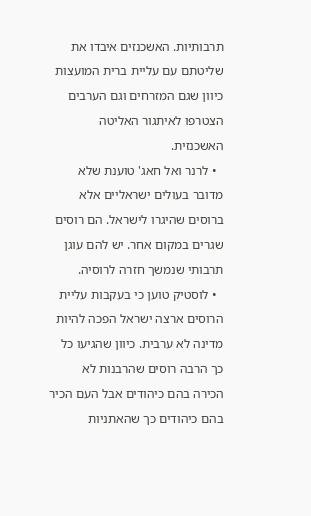תרבותיות. האשכנזים איבדו את שליטתם עם עליית ברית המועצות כיוון שגם המזרחים וגם הערבים הצטרפו לאיתגור האליטה האשכנזית.
  • לרנר ואל חאג' טוענת שלא מדובר בעולים ישראליים אלא ברוסים שהיגרו לישראל. הם רוסים שגרים במקום אחר. יש להם עוגן תרבותי שנמשך חזרה לרוסיה.
  • לוסטיק טוען כי בעקבות עליית הרוסים ארצה ישראל הפכה להיות מדינה לא ערבית. כיוון שהגיעו כל כך הרבה רוסים שהרבנות לא הכירה בהם כיהודים אבל העם הכיר בהם כיהודים כך שהאתניות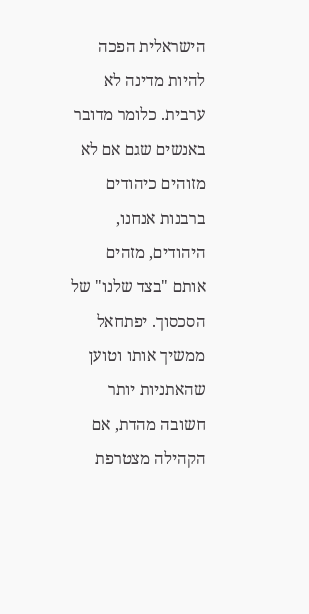הישראלית הפכה להיות מדינה לא ערבית. כלומר מדובר באנשים שגם אם לא מזוהים כיהודים ברבנות אנחנו, היהודים, מזהים אותם "בצד שלנו" של הסכסוך. יפתחאל ממשיך אותו וטוען שהאתניות יותר חשובה מהדת, אם הקהילה מצטרפת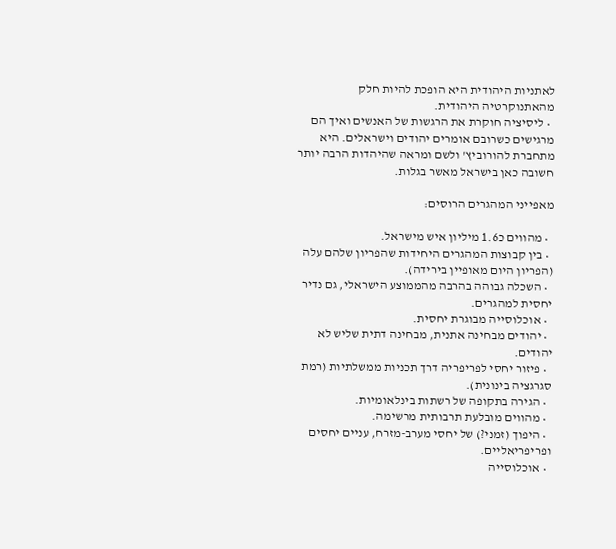לאתניות היהודית היא הופכת להיות חלק מהאתנוקרטיה היהודית.
  • ליסיציה חוקרת את הרגשות של האנשים ואיך הם מרגישים כשרובם אומרים יהודים וישראלים. היא מתחברת להורוביץ' ולשם ומראה שהיהדות הרבה יותר חשובה כאן בישראל מאשר בגלות.

מאפייני המהגרים הרוסים:

  • מהווים כ1.6 מיליון איש מישראל.
  • בין קבוצות המהגרים היחידות שהפריון שלהם עלה (הפריון היום מאופיין בירידה).
  • השכלה גבוהה בהרבה מהממוצע הישראלי, גם נדיר יחסית למהגרים.
  • אוכלוסייה מבוגרת יחסית.
  • יהודים מבחינה אתנית, מבחינה דתית שליש לא יהודים.
  • פיזור יחסי לפריפריה דרך תכניות ממשלתיות (רמת סגרגציה בינונית).
  • הגירה בתקופה של רשתות בינלאומיות.
  • מהווים מובלעת תרבותית מרשימה.
  • היפוך (זמני?) של יחסי מערב-מזרח, עניים יחסים ופריפריאליים.
  • אוכלוסייה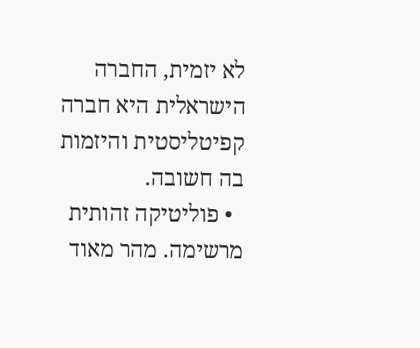לא יזמית, החברה הישראלית היא חברה קפיטליסטית והיזמות בה חשובה.
  • פוליטיקה זהותית מרשימה. מהר מאוד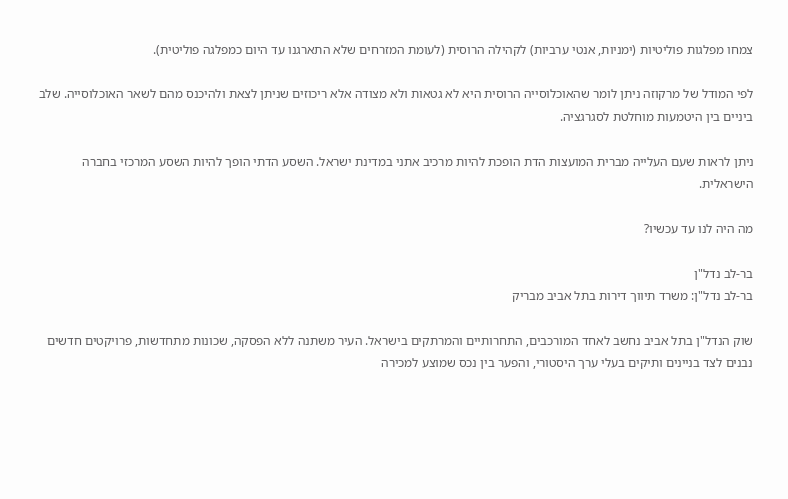צמחו מפלגות פוליטיות (ימניות, אנטי ערביות) לקהילה הרוסית (לעומת המזרחים שלא התארגנו עד היום כמפלגה פוליטית).

לפי המודל של מרקוזה ניתן לומר שהאוכלוסייה הרוסית היא לא גטאות ולא מצודה אלא ריכוזים שניתן לצאת ולהיכנס מהם לשאר האוכלוסייה. שלב ביניים בין היטמעות מוחלטת לסגרגציה.

ניתן לראות שעם העלייה מברית המועצות הדת הופכת להיות מרכיב אתני במדינת ישראל. השסע הדתי הופך להיות השסע המרכזי בחברה הישראלית.

מה היה לנו עד עכשיו?

בר-לב נדל"ן
בר-לב נדל"ן: משרד תיווך דירות בתל אביב מבריק

שוק הנדל"ן בתל אביב נחשב לאחד המורכבים, התחרותיים והמרתקים בישראל. העיר משתנה ללא הפסקה, שכונות מתחדשות, פרויקטים חדשים נבנים לצד בניינים ותיקים בעלי ערך היסטורי, והפער בין נכס שמוצע למכירה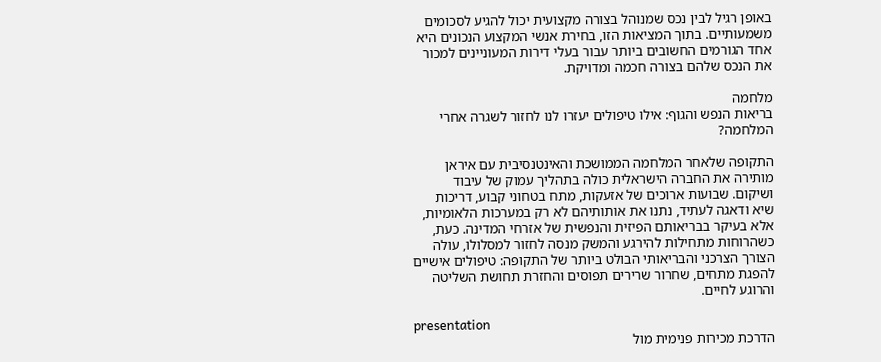באופן רגיל לבין נכס שמנוהל בצורה מקצועית יכול להגיע לסכומים משמעותיים. בתוך המציאות הזו, בחירת אנשי המקצוע הנכונים היא אחד הגורמים החשובים ביותר עבור בעלי דירות המעוניינים למכור את הנכס שלהם בצורה חכמה ומדויקת.

מלחמה
בריאות הנפש והגוף: אילו טיפולים יעזרו לנו לחזור לשגרה אחרי המלחמה?

התקופה שלאחר המלחמה הממושכת והאינטנסיבית עם איראן מותירה את החברה הישראלית כולה בתהליך עמוק של עיבוד ושיקום. שבועות ארוכים של אזעקות, מתח בטחוני קבוע, דריכות שיא ודאגה לעתיד, נתנו את אותותיהם לא רק במערכות הלאומיות, אלא בעיקר בבריאותם הפיזית והנפשית של אזרחי המדינה. כעת, כשהרוחות מתחילות להירגע והמשק מנסה לחזור למסלולו, עולה הצורך הצרכני והבריאותי הבולט ביותר של התקופה: טיפולים אישיים להפגת מתחים, שחרור שרירים תפוסים והחזרת תחושת השליטה והרוגע לחיים.

presentation
הדרכת מכירות פנימית מול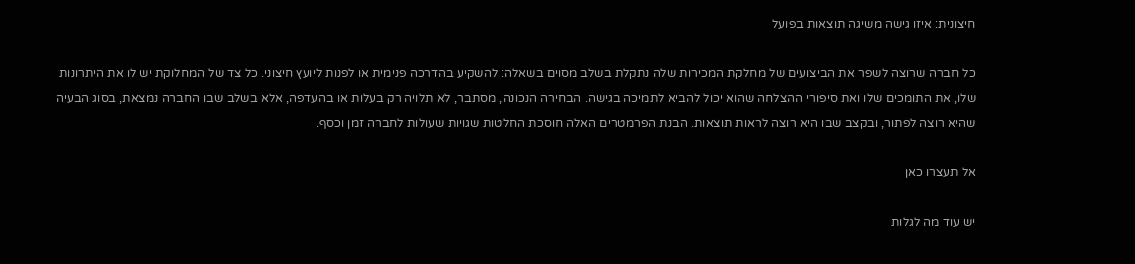חיצונית: איזו גישה משיגה תוצאות בפועל

כל חברה שרוצה לשפר את הביצועים של מחלקת המכירות שלה נתקלת בשלב מסוים בשאלה: להשקיע בהדרכה פנימית או לפנות ליועץ חיצוני. כל צד של המחלוקת יש לו את היתרונות שלו, את התומכים שלו ואת סיפורי ההצלחה שהוא יכול להביא לתמיכה בגישה. הבחירה הנכונה, מסתבר, לא תלויה רק בעלות או בהעדפה, אלא בשלב שבו החברה נמצאת, בסוג הבעיה שהיא רוצה לפתור, ובקצב שבו היא רוצה לראות תוצאות. הבנת הפרמטרים האלה חוסכת החלטות שגויות שעולות לחברה זמן וכסף.

אל תעצרו כאן

יש עוד מה לגלות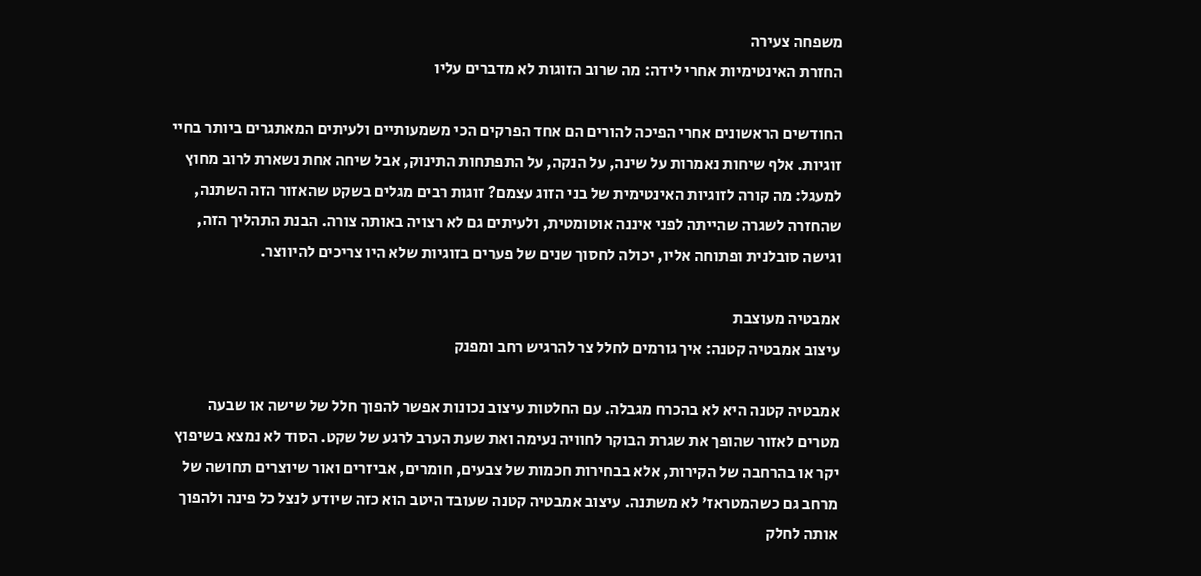משפחה צעירה
החזרת האינטימיות אחרי לידה: מה שרוב הזוגות לא מדברים עליו

החודשים הראשונים אחרי הפיכה להורים הם אחד הפרקים הכי משמעותיים ולעיתים המאתגרים ביותר בחיי זוגיות. אלף שיחות נאמרות על שינה, על הנקה, על התפתחות התינוק, אבל שיחה אחת נשארת לרוב מחוץ למעגל: מה קורה לזוגיות האינטימית של בני הזוג עצמם? זוגות רבים מגלים בשקט שהאזור הזה השתנה, שהחזרה לשגרה שהייתה לפני איננה אוטומטית, ולעיתים גם לא רצויה באותה צורה. הבנת התהליך הזה, וגישה סובלנית ופתוחה אליו, יכולה לחסוך שנים של פערים בזוגיות שלא היו צריכים להיווצר.

אמבטיה מעוצבת
עיצוב אמבטיה קטנה: איך גורמים לחלל צר להרגיש רחב ומפנק

אמבטיה קטנה היא לא בהכרח מגבלה. עם החלטות עיצוב נכונות אפשר להפוך חלל של שישה או שבעה מטרים לאזור שהופך את שגרת הבוקר לחוויה נעימה ואת שעת הערב לרגע של שקט. הסוד לא נמצא בשיפוץ יקר או בהרחבה של הקירות, אלא בבחירות חכמות של צבעים, חומרים, אביזרים ואור שיוצרים תחושה של מרחב גם כשהמטראז' לא משתנה. עיצוב אמבטיה קטנה שעובד היטב הוא כזה שיודע לנצל כל פינה ולהפוך אותה לחלק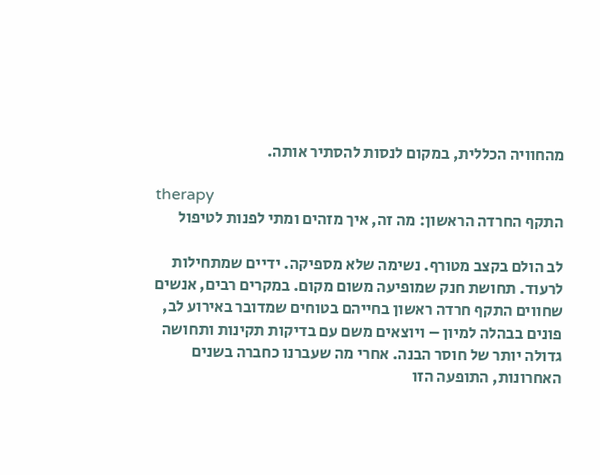מהחוויה הכללית, במקום לנסות להסתיר אותה.

therapy
התקף החרדה הראשון: מה זה, איך מזהים ומתי לפנות לטיפול

לב הולם בקצב מטורף. נשימה שלא מספיקה. ידיים שמתחילות לרעוד. תחושת חנק שמופיעה משום מקום. במקרים רבים, אנשים שחווים התקף חרדה ראשון בחייהם בטוחים שמדובר באירוע לב, פונים בבהלה למיון – ויוצאים משם עם בדיקות תקינות ותחושה גדולה יותר של חוסר הבנה. אחרי מה שעברנו כחברה בשנים האחרונות, התופעה הזו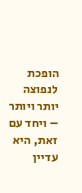הופכת לנפוצה יותר ויותר – ויחד עם זאת, היא עדיין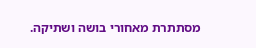מסתתרת מאחורי בושה ושתיקה.